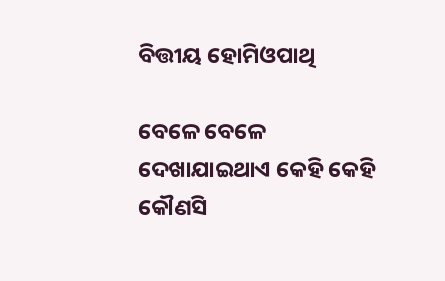ବିତ୍ତୀୟ ହୋମିଓପାଥି

ବେଳେ ବେଳେ ଦେଖାଯାଇଥାଏ କେହି କେହି କୌଣସି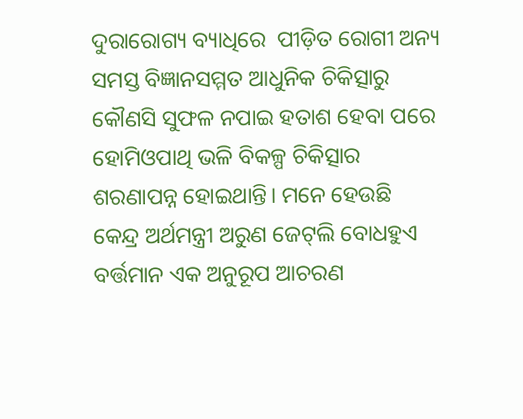ଦୁରାରୋଗ୍ୟ ବ୍ୟାଧିରେ  ପୀଡ଼ିତ ରୋଗୀ ଅନ୍ୟ ସମସ୍ତ ବିଜ୍ଞାନସମ୍ମତ ଆଧୁନିକ ଚିକିତ୍ସାରୁ କୌଣସି ସୁଫଳ ନପାଇ ହତାଶ ହେବା ପରେ ହୋମିଓପାଥି ଭଳି ବିକଳ୍ପ ଚିକିତ୍ସାର ଶରଣାପନ୍ନ ହୋଇଥାନ୍ତି। ମନେ ହେଉଛି କେନ୍ଦ୍ର ଅର୍ଥମନ୍ତ୍ରୀ ଅରୁଣ ଜେଟ୍‌ଲି ବୋଧହୁଏ ବର୍ତ୍ତମାନ ଏକ ଅନୁରୂପ ଆଚରଣ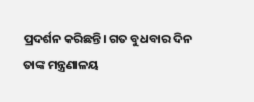ପ୍ରଦର୍ଶନ କରିଛନ୍ତି। ଗତ ବୁଧବାର ଦିନ ତାଙ୍କ ମନ୍ତ୍ରଣାଳୟ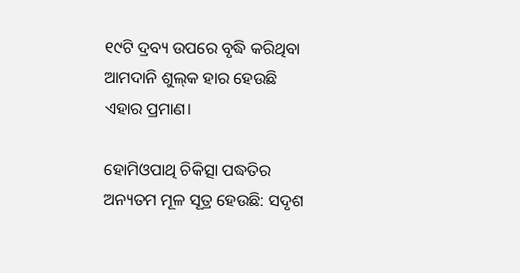୧୯ଟି ଦ୍ରବ୍ୟ ଉପରେ ବୃଦ୍ଧି କରିଥିବା ଆମଦାନି ଶୁଲ୍‌କ ହାର ହେଉଛି ଏହାର ପ୍ରମାଣ।

ହୋମିଓପାଥି ଚିକିତ୍ସା ପଦ୍ଧତିର ଅନ୍ୟତମ ମୂଳ ସୂତ୍ର ହେଉଛି: ସଦୃଶ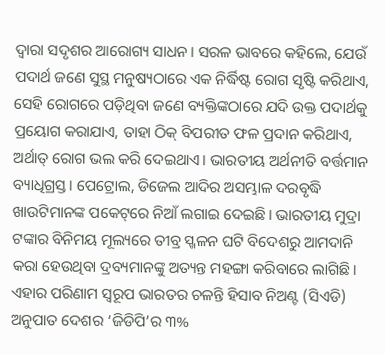ଦ୍ୱାରା ସଦୃଶର ଆରୋଗ୍ୟ ସାଧନ। ସରଳ ଭାବରେ କହିଲେ, ଯେଉଁ ପଦାର୍ଥ ଜଣେ ସୁସ୍ଥ ମନୁଷ୍ୟଠାରେ ଏକ ନିର୍ଦ୍ଧିଷ୍ଟ ରୋଗ ସୃଷ୍ଟି କରିଥାଏ, ସେହି ରୋଗରେ ପଡ଼ିଥିବା ଜଣେ ବ୍ୟକ୍ତିଙ୍କଠାରେ ଯଦି ଉକ୍ତ ପଦାର୍ଥକୁ ପ୍ରୟୋଗ କରାଯାଏ, ତାହା ଠିକ୍‌ ବିପରୀତ ଫଳ ପ୍ରଦାନ କରିଥାଏ, ଅର୍ଥାତ୍‌ ରୋଗ ଭଲ କରି ଦେଇଥାଏ। ଭାରତୀୟ ଅର୍ଥନୀତି ବର୍ତ୍ତମାନ ବ୍ୟାଧିଗ୍ରସ୍ତ। ପେଟ୍ରୋଲ, ଡି‌ଜେଲ ଆଦିର ଅସମ୍ଭାଳ ଦରବୃଦ୍ଧି ଖାଉଟିମାନଙ୍କ ପକେଟ୍‌ରେ ନିଆଁ ଲଗାଇ ଦେଇଛି। ଭାରତୀୟ ମୁଦ୍ରା ଟଙ୍କାର ବିନିମୟ ମୂଲ୍ୟରେ ତୀବ୍ର ସ୍ଖଳନ ଘଟି ବିଦେଶରୁ ଆମଦାନି କରା ହେଉଥିବା ଦ୍ରବ୍ୟମାନଙ୍କୁ ଅତ୍ୟନ୍ତ ମହଙ୍ଗା କରିବାରେ ଲାଗିଛି। ଏହାର ପରିଣାମ ସ୍ୱରୂପ ଭାରତର ଚଳନ୍ତି ହିସାବ ନିଅଣ୍ଟ (ସିଏଡି) ଅନୁପାତ ଦେଶର ‘ଜିଡିପି’ର ୩%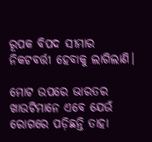ରୂପକ ବିପଦ ସୀମାର ନିକଟବର୍ତ୍ତୀ ହେବାକୁ ଲାଗିଲାଣି।

ମୋଟ ଉପରେ ଭାରତର ଖାଉଟିମାନେ ଏବେ ଯେଉଁ ରୋଗରେ ପଡ଼ିଛନ୍ତି ତାହା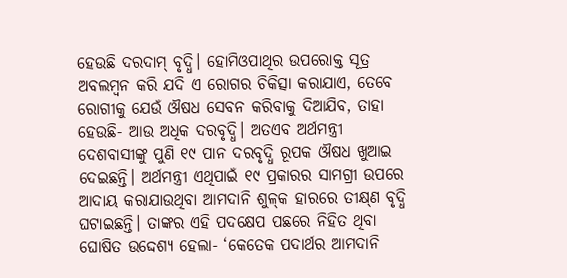ହେଉଛି ଦରଦାମ୍‌ ବୃଦ୍ଧି। ହୋମିଓପାଥିର ଉପରୋକ୍ତ ସୂତ୍ର ଅବଲମ୍ବନ କରି ଯଦି ଏ ରୋଗର ଚିକିତ୍ସା କରାଯାଏ, ତେବେ ରୋଗୀକୁ ଯେଉଁ ଔଷଧ ସେବନ କରିବାକୁ ଦିଆଯିବ, ତାହା ହେଉଛି- ଆଉ ଅଧିକ ଦରବୃଦ୍ଧି। ଅତଏବ ଅର୍ଥମନ୍ତ୍ରୀ ଦେଶବାସୀଙ୍କୁ ପୁଣି ୧୯ ପାନ ଦରବୃଦ୍ଧି ରୂପକ ଔଷଧ ଖୁଆଇ ଦେଇଛନ୍ତି। ଅର୍ଥମନ୍ତ୍ରୀ ଏଥିପାଇଁ ୧୯ ପ୍ରକାରର ସାମଗ୍ରୀ ଉପରେ ଆଦାୟ କରାଯାଉଥିବା ଆମଦାନି ଶୁଳ୍‌କ ହାରରେ ତୀକ୍ଷ୍‌ଣ ବୃଦ୍ଧି ଘଟାଇଛନ୍ତି। ତାଙ୍କର ଏହି ପଦକ୍ଷେପ ପଛରେ ନିହିତ ଥିବା ଘୋଷିତ ଉଦ୍ଦେଶ୍ୟ ହେଲା- ‘କେତେକ ପଦାର୍ଥର ଆମଦାନି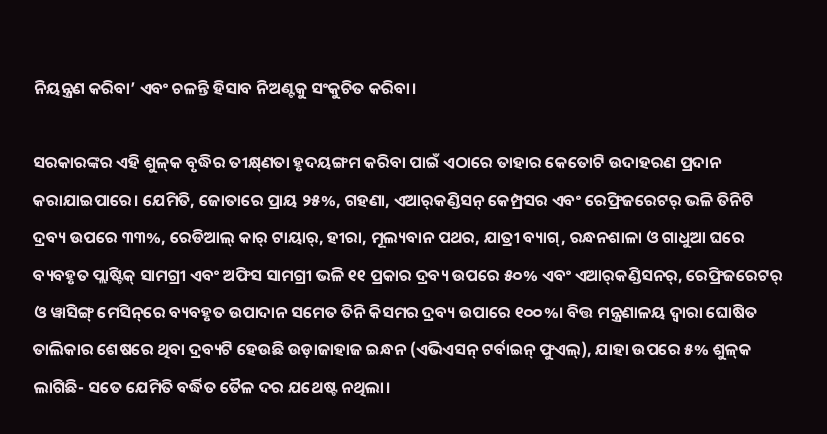ନିୟନ୍ତ୍ରଣ କରିବା’ ଏବଂ ଚଳନ୍ତି ହିସାବ ନିଅଣ୍ଟକୁ ସଂକୁଚିତ କରିବା।

ସରକାରଙ୍କର ଏହି ଶୁଳ୍‌କ ବୃଦ୍ଧିର ତୀକ୍ଷ୍‌ଣତା ହୃଦୟଙ୍ଗମ କରିବା ପାଇଁ ଏଠାରେ ତାହାର କେତୋଟି ଉଦାହରଣ ପ୍ରଦାନ କରାଯାଇପାରେ। ଯେମିତି, ଜୋତାରେ ପ୍ରାୟ ୨୫%, ଗହଣା, ଏଆର୍‌କଣ୍ଡିସନ୍‌ କ‌େମ୍ପ୍ରସର ଏବଂ ରେଫ୍ରିଜରେଟର୍‌ ଭଳି ତିନିଟି ଦ୍ରବ୍ୟ ଉପରେ ୩୩%, ରେଡିଆଲ୍‌ କାର୍‌ ଟାୟାର୍‌, ହୀରା, ମୂଲ୍ୟବାନ ପଥର, ଯାତ୍ରୀ ବ୍ୟାଗ୍‌, ରନ୍ଧନଶାଳା ଓ ଗାଧୁଆ ଘରେ ବ୍ୟବହୃତ ପ୍ଲାଷ୍ଟିକ୍‌ ସାମଗ୍ରୀ ଏବଂ ଅଫିସ ସାମଗ୍ରୀ ଭଳି ୧୧ ପ୍ରକାର ଦ୍ରବ୍ୟ ଉପରେ ୫୦% ଏବଂ ଏଆର୍‌କଣ୍ଡିସନର୍‌, ରେଫ୍ରିଜରେଟର୍‌ ଓ ୱାସିଙ୍ଗ୍‌ ମେସିନ୍‌ରେ ବ୍ୟବହୃତ ଉପ‌ାଦାନ ସମେତ ତିନି କିସମର ଦ୍ରବ୍ୟ ଉପାରେ ୧୦୦%। ବିତ୍ତ ମନ୍ତ୍ରଣାଳୟ ଦ୍ୱାରା ଘୋଷିତ ତାଲିକାର ଶେଷରେ ଥିବା ଦ୍ରବ୍ୟଟି ହେଉଛି ଉଡ଼ାଜାହାଜ ଇନ୍ଧନ (ଏଭିଏସନ୍ ଟର୍ବାଇନ୍‌ ଫୁଏଲ୍‌), ଯାହା ଉପରେ ୫% ଶୁଳ୍‌କ ଲାଗିଛି- ସତେ ଯେମିତି ବର୍ଦ୍ଧିତ ତୈଳ ଦର ଯଥେଷ୍ଟ ନଥିଲା।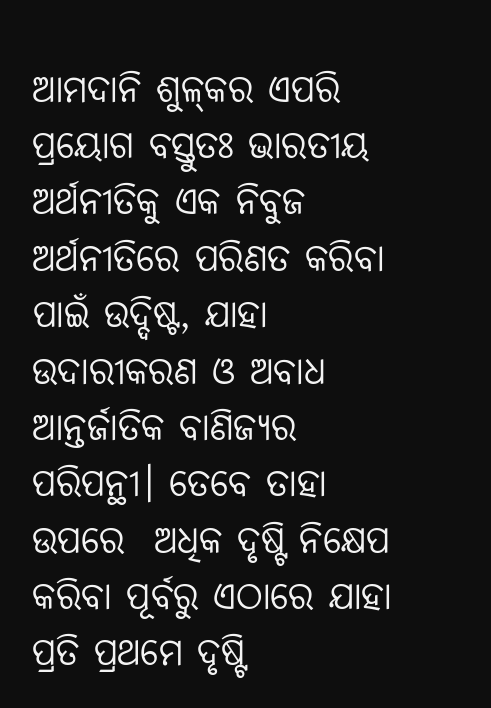ଆମଦାନି ଶୁଳ୍‌କର ଏପରି ପ୍ରୟୋଗ ବସ୍ତୁତଃ ଭାରତୀୟ ଅର୍ଥନୀତିକୁ ଏକ ନିବୁଜ ଅର୍ଥନୀତିରେ ପରିଣତ କରିବା ପାଇଁ ଉଦ୍ଦିଷ୍ଟ, ଯାହା ଉଦାରୀକରଣ ଓ ଅବାଧ ଆନ୍ତର୍ଜାତିକ ବାଣିଜ୍ୟର ପରିପନ୍ଥୀ। ତେବେ ତାହା ଉପରେ  ଅଧିକ ଦୃଷ୍ଟି ନିକ୍ଷେପ କରିବା ପୂର୍ବରୁ ଏଠାରେ ଯାହା ପ୍ରତି ପ୍ରଥମେ ଦୃଷ୍ଟି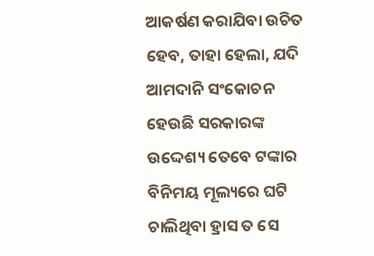ଆକର୍ଷଣ କରାଯିବା ଉଚିତ ହେବ, ତାହା ହେଲା, ଯଦି ଆମଦାନି ସଂକୋ‌ଚନ ହେଉଛି ସରକାରଙ୍କ ଉଦ୍ଦେଶ୍ୟ ତେବେ ଟଙ୍କାର ବିନିମୟ ମୂଲ୍ୟରେ ଘଟି ଚାଲିଥିବା ହ୍ରାସ ତ ସେ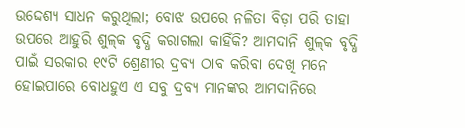ଉଦ୍ଦେଶ୍ୟ ସାଧନ କରୁଥିଲା; ବୋଝ ଉପରେ ନଳିତା ବିଡ଼ା ପରି ତାହା ଉପରେ ଆହୁରି ଶୁଳ୍‌କ ବୃଦ୍ଧି କରାଗଲା କାହିଁକି? ଆମଦାନି ଶୁଳ୍‌କ ବୃଦ୍ଧି ପାଇଁ ସରକାର ୧୯ଟି ଶ୍ରେଣୀର ଦ୍ରବ୍ୟ ଠାବ କରିବା ଦେଖି ମନେ ହୋଇପାରେ ବୋଧହୁଏ ଏ ସବୁ ଦ୍ରବ୍ୟ ମାନଙ୍କର ଆମଦାନିରେ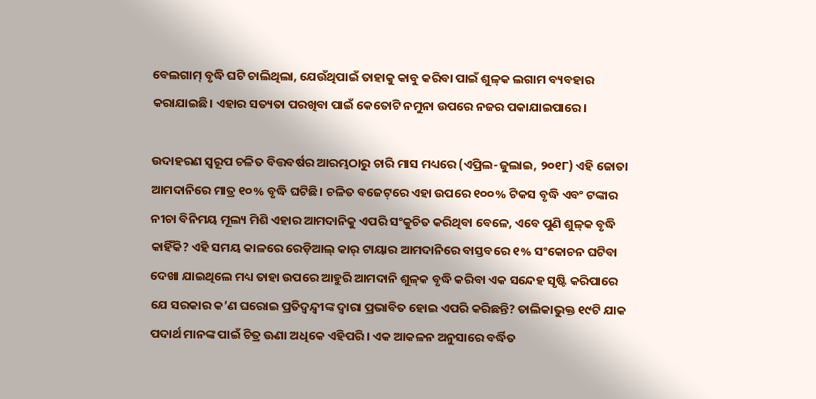ବେଲଗାମ୍‌ ବୃଦ୍ଧି ଘଟି ଚାଲିଥିଲା, ଯେଉଁଥିପାଇଁ ତାହାକୁ କାବୁ କରିବା ପାଇଁ ଶୁଳ୍‌କ ଲଗାମ ବ୍ୟବହାର କରାଯାଇଛି। ଏହାର ସତ୍ୟତା ପରଖିବା ପାଇଁ କେତୋଟି ନମୁନା ଉପରେ ନଜର ପକାଯାଇପାରେ।

ଉଦାହରଣ ସ୍ୱରୂପ ଚଳିତ ବିତ୍ତବର୍ଷର ଆରମ୍ଭଠାରୁ ଚାରି ମାସ ମଧ୍ୟରେ (ଏପ୍ରିଲ-ଜୁଲାଇ, ୨୦୧୮) ଏହି ଜୋତା ଆମଦାନିରେ ମାତ୍ର ୧୦% ବୃଦ୍ଧି ଘଟିଛି। ଚଳିତ ବଜେଟ୍‌ରେ ଏହା ଉପରେ ୧୦୦% ଟିକସ ବୃଦ୍ଧି ଏବଂ ଟଙ୍କାର ନୀଚା ବିନିମୟ ମୂଲ୍ୟ ମିଶି ଏହାର ଆମଦାନିକୁ ଏପରି ସଂକୁଚିତ କରିଥିବା ବେଳେ, ଏବେ ପୁଣି ଶୁଳ୍‌କ ବୃଦ୍ଧି କାହିଁକି? ଏହି ସମୟ କାଳରେ ରେଡ଼ିଆଲ୍‌ କାର୍‌ ଟାୟାର ଆମଦାନିରେ ବାସ୍ତବରେ ୧% ସଂକୋଚନ ଘଟିବା ଦେଖା ଯାଇଥିଲେ ମଧ୍ୟ ତାହା ଉପରେ ଆହୁରି ଆମଦାନି ଶୁଳ୍‌କ ବୃଦ୍ଧି କରିବା ଏକ ସନ୍ଦେହ ସୃଷ୍ଟି କରିପାରେ ଯେ ସରକାର କ’ଣ ଘରୋଇ ପ୍ରତିଦ୍ୱନ୍ଦ୍ୱୀଙ୍କ ଦ୍ୱାରା ପ୍ରଭାବିତ ହୋଇ ଏପରି କରିଛନ୍ତି? ତାଲିକାଭୁକ୍ତ ୧୯ଟି ଯାକ ପଦାର୍ଥ ମାନଙ୍କ ପାଇଁ ଚିତ୍ର ଊଣା ଅଧିକେ ଏହିପରି। ଏକ ଆକଳନ ଅନୁସାରେ ବର୍ଦ୍ଧିତ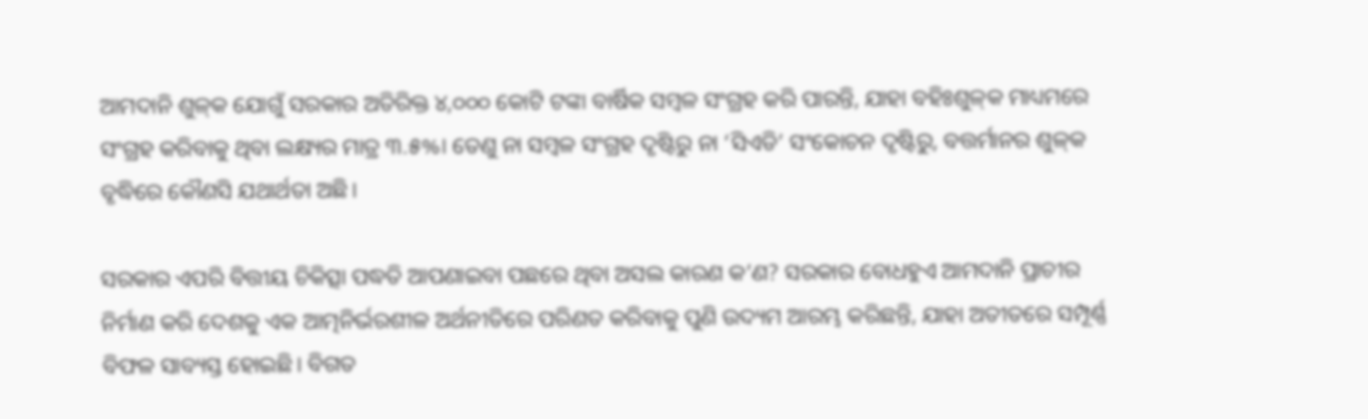ଆମଦାନି ଶୁଳ୍‌କ ଯୋଗୁଁ ସରକାର ଅତିରିକ୍ତ ୪,୦୦୦ କୋଟି ଟଙ୍କା ବାର୍ଷିକ ସମ୍ବଳ ସଂଗ୍ରହ କରି ପାରନ୍ତି, ଯାହା ବହିଃଶୁଳ୍‌କ ମାଧ୍ୟମରେ ସଂଗ୍ରହ କରିବାକୁ ଥିବା ଲକ୍ଷ୍ୟର ମାତ୍ର ୩.୫%। ତେଣୁ ନା ସମ୍ବଳ ସଂଗ୍ରହ ଦୃଷ୍ଟିରୁ ନା ‘ସିଏଡି’ ସଂକୋଚନ ଦୃଷ୍ଟିରୁ, ବତ୍ତର୍ମାନର ଶୁଳ୍‌କ ବୃଦ୍ଧିରେ କୌଣସି ଯଥାର୍ଥତା ଅଛି।

ସରକାର ଏପରି ବିତ୍ତୀୟ ଚିକିତ୍ସା ପଦ୍ଧତି ଆପଣାଇବା ପଛରେ ଥିବା ଅସଲ କାରଣ କ’ଣ? ସରକାର ବୋଧହୁଏ ଆମଦାନି ପ୍ରାଚୀର ନିର୍ମାଣ କରି ଦେଶକୁ ଏକ ଆତ୍ମନିର୍ଭରଶୀଳ ଅର୍ଥନୀତିରେ ପରିଣତ କରିବାକୁ ପୁଣି ଉଦ୍ୟମ ଆରମ୍ଭ କରିଛନ୍ତି, ଯାହା ଅତୀତରେ ସମ୍ପୂର୍ଣ୍ଣ ବିଫଳ ସାବ୍ୟସ୍ତ ହୋଇଛି। ବିଗତ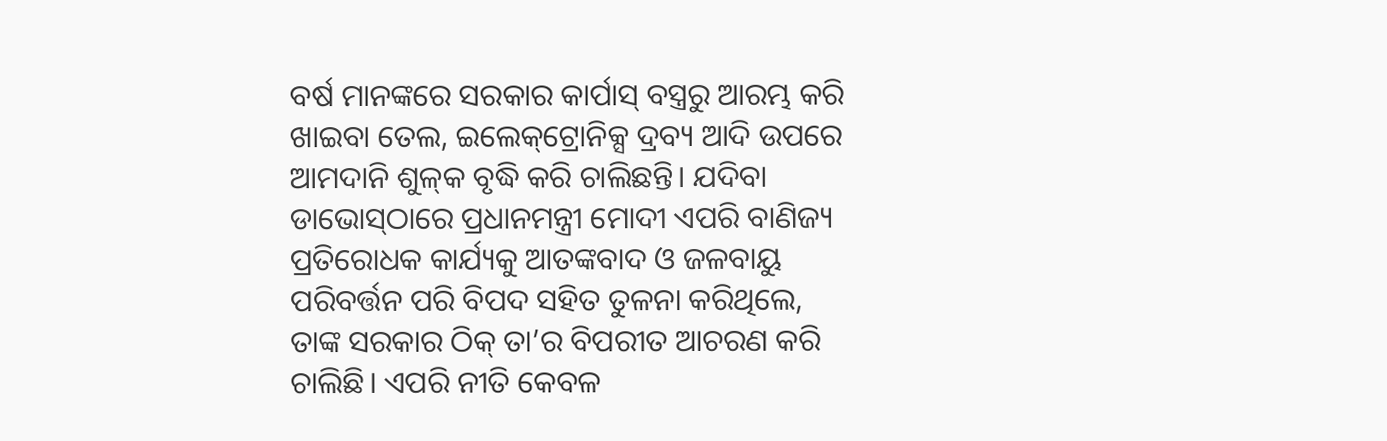ବର୍ଷ ମାନଙ୍କରେ ସରକାର କାର୍ପାସ୍‌ ବସ୍ତ୍ରରୁ ଆରମ୍ଭ କରି ଖାଇବା ତେଲ, ଇଲେକ୍‌ଟ୍ରୋନିକ୍ସ ଦ୍ରବ୍ୟ ଆଦି ଉପରେ ଆମଦାନି ଶୁଳ୍‌କ ବୃଦ୍ଧି କରି ଚାଲିଛନ୍ତି। ଯଦିବା ଡାଭୋସ୍‌ଠାରେ ପ୍ରଧାନମନ୍ତ୍ରୀ ମୋଦୀ ଏପରି ବାଣିଜ୍ୟ ପ୍ରତିରୋଧକ କାର୍ଯ୍ୟକୁ ଆତଙ୍କବାଦ ଓ ଜଳବାୟୁ ପରିବର୍ତ୍ତନ ପରି ବିପଦ ସହିତ ତୁଳନା କରିଥିଲେ, ତାଙ୍କ ସରକାର ଠିକ୍‌ ତା’ର ବିପରୀତ ଆଚରଣ କରି ଚାଲିଛି। ଏପରି ନୀତି କେବଳ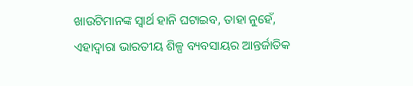ଖାଉଟିମାନଙ୍କ ସ୍ୱାର୍ଥ ହାନି ଘଟାଇବ, ତାହା ନୁହେଁ, ଏହାଦ୍ୱାରା ଭାରତୀୟ ଶିଳ୍ପ ବ୍ୟବସାୟର ଆନ୍ତର୍ଜାତିକ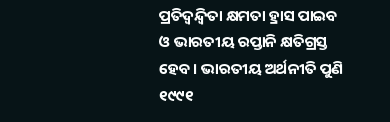ପ୍ରତିଦ୍ୱନ୍ଦ୍ୱିତା କ୍ଷମତା ହ୍ରାସ ପାଇବ ଓ ଭାରତୀୟ ରପ୍ତାନି କ୍ଷତିଗ୍ରସ୍ତ ହେବ। ଭାରତୀୟ ଅର୍ଥନୀତି ପୁଣି ୧୯୯୧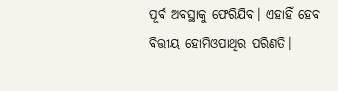ପୂର୍ବ ଅବସ୍ଥାକୁ ଫେରିଯିବ। ଏହାହିଁ ହେବ ବିତ୍ତୀୟ ହୋମିଓପାଥିର ପରିଣତି।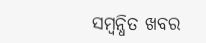ସମ୍ବନ୍ଧିତ ଖବର